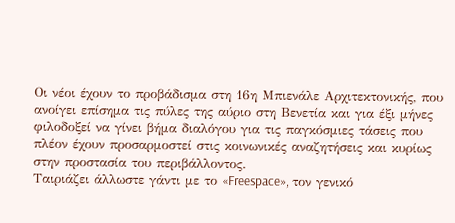Οι νέοι έχουν το προβάδισμα στη 16η Μπιενάλε Αρχιτεκτονικής, που ανοίγει επίσημα τις πύλες της αύριο στη Βενετία και για έξι μήνες φιλοδοξεί να γίνει βήμα διαλόγου για τις παγκόσμιες τάσεις που πλέον έχουν προσαρμοστεί στις κοινωνικές αναζητήσεις και κυρίως στην προστασία του περιβάλλοντος.
Ταιριάζει άλλωστε γάντι με το «Freespace», τον γενικό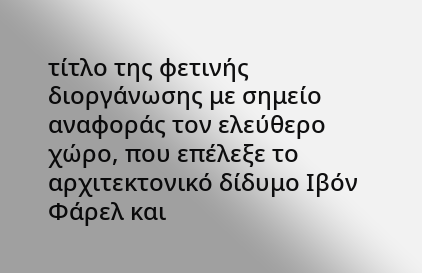τίτλο της φετινής διοργάνωσης με σημείο αναφοράς τον ελεύθερο χώρο, που επέλεξε το αρχιτεκτονικό δίδυμο Ιβόν Φάρελ και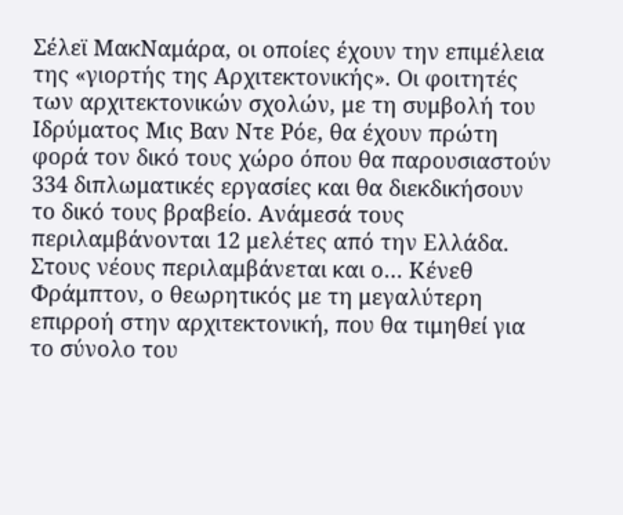Σέλεϊ ΜακΝαμάρα, οι οποίες έχουν την επιμέλεια της «γιορτής της Αρχιτεκτονικής». Οι φοιτητές των αρχιτεκτονικών σχολών, με τη συμβολή του Ιδρύματος Μις Βαν Ντε Ρόε, θα έχουν πρώτη φορά τον δικό τους χώρο όπου θα παρουσιαστούν 334 διπλωματικές εργασίες και θα διεκδικήσουν το δικό τους βραβείο. Ανάμεσά τους περιλαμβάνονται 12 μελέτες από την Ελλάδα.
Στους νέους περιλαμβάνεται και ο… Κένεθ Φράμπτον, ο θεωρητικός με τη μεγαλύτερη επιρροή στην αρχιτεκτονική, που θα τιμηθεί για το σύνολο του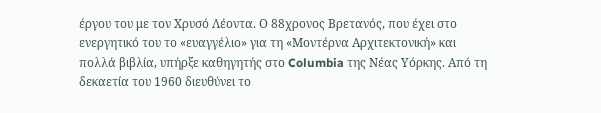έργου του με τον Χρυσό Λέοντα. Ο 88χρονος Βρετανός, που έχει στο ενεργητικό του το «ευαγγέλιο» για τη «Μοντέρνα Αρχιτεκτονική» και πολλά βιβλία, υπήρξε καθηγητής στο Columbia της Νέας Υόρκης. Από τη δεκαετία του 1960 διευθύνει το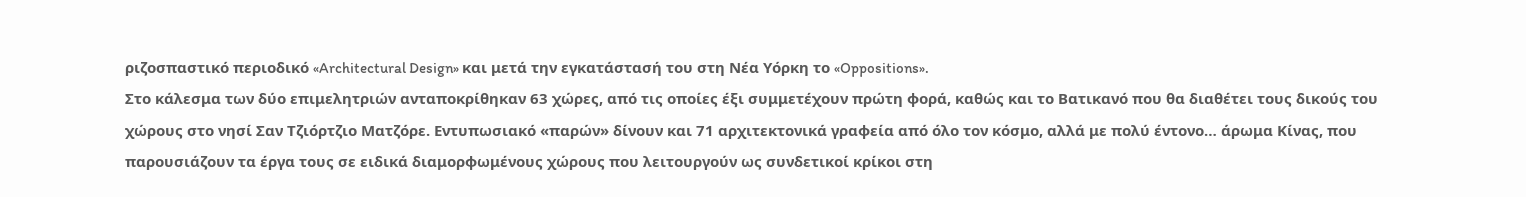ριζοσπαστικό περιοδικό «Architectural Design» και μετά την εγκατάστασή του στη Νέα Υόρκη το «Oppositions».
Στο κάλεσμα των δύο επιμελητριών ανταποκρίθηκαν 63 χώρες, από τις οποίες έξι συμμετέχουν πρώτη φορά, καθώς και το Βατικανό που θα διαθέτει τους δικούς του χώρους στο νησί Σαν Τζιόρτζιο Ματζόρε. Εντυπωσιακό «παρών» δίνουν και 71 αρχιτεκτονικά γραφεία από όλο τον κόσμο, αλλά με πολύ έντονο… άρωμα Κίνας, που παρουσιάζουν τα έργα τους σε ειδικά διαμορφωμένους χώρους που λειτουργούν ως συνδετικοί κρίκοι στη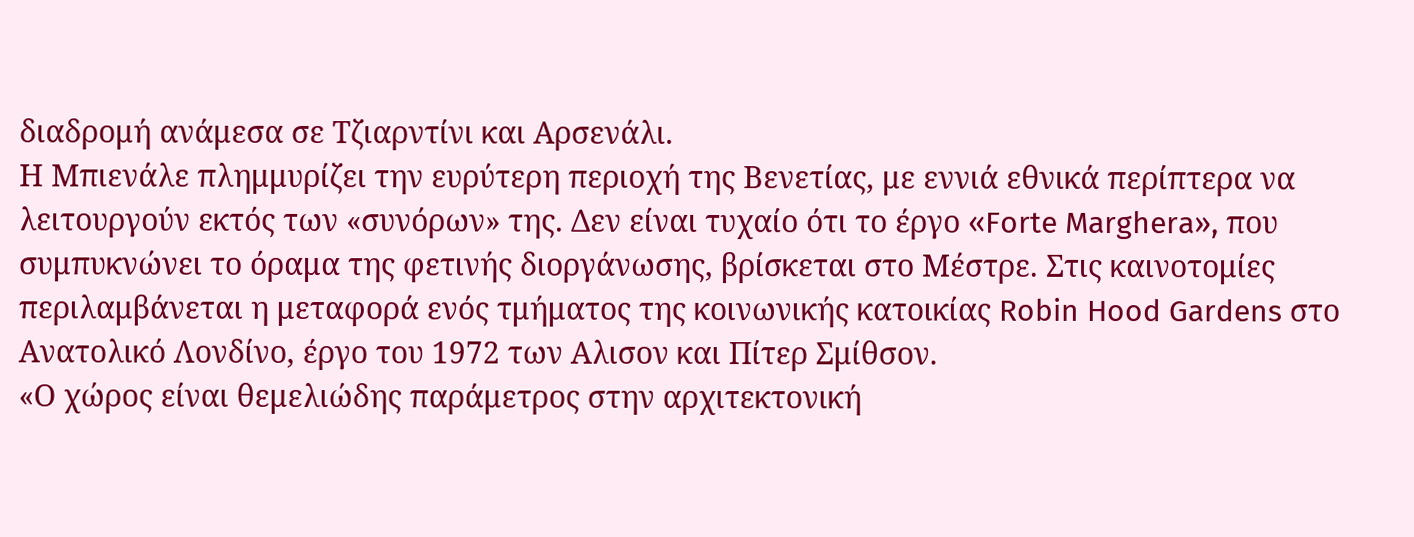διαδρομή ανάμεσα σε Τζιαρντίνι και Αρσενάλι.
Η Μπιενάλε πλημμυρίζει την ευρύτερη περιοχή της Βενετίας, με εννιά εθνικά περίπτερα να λειτουργούν εκτός των «συνόρων» της. Δεν είναι τυχαίο ότι το έργο «Forte Marghera», που συμπυκνώνει το όραμα της φετινής διοργάνωσης, βρίσκεται στο Μέστρε. Στις καινοτομίες περιλαμβάνεται η μεταφορά ενός τμήματος της κοινωνικής κατοικίας Robin Hood Gardens στο Ανατολικό Λονδίνο, έργο του 1972 των Αλισον και Πίτερ Σμίθσον.
«Ο χώρος είναι θεμελιώδης παράμετρος στην αρχιτεκτονική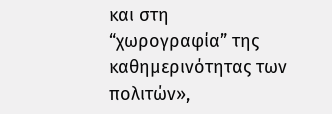και στη “χωρογραφία” της καθημερινότητας των πολιτών»,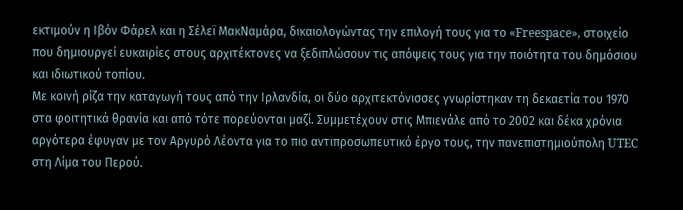εκτιμούν η Ιβόν Φάρελ και η Σέλεϊ ΜακΝαμάρα, δικαιολογώντας την επιλογή τους για το «Freespace», στοιχείο που δημιουργεί ευκαιρίες στους αρχιτέκτονες να ξεδιπλώσουν τις απόψεις τους για την ποιότητα του δημόσιου και ιδιωτικού τοπίου.
Με κοινή ρίζα την καταγωγή τους από την Ιρλανδία, οι δύο αρχιτεκτόνισσες γνωρίστηκαν τη δεκαετία του 1970 στα φοιτητικά θρανία και από τότε πορεύονται μαζί. Συμμετέχουν στις Μπιενάλε από το 2002 και δέκα χρόνια αργότερα έφυγαν με τον Αργυρό Λέοντα για το πιο αντιπροσωπευτικό έργο τους, την πανεπιστημιούπολη UTEC στη Λίμα του Περού.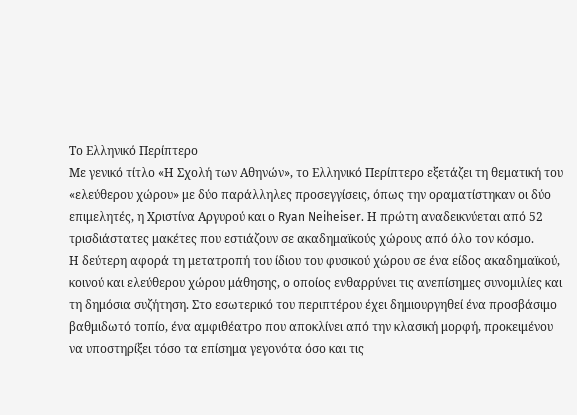Το Ελληνικό Περίπτερο
Με γενικό τίτλο «Η Σχολή των Αθηνών», το Ελληνικό Περίπτερο εξετάζει τη θεματική του «ελεύθερου χώρου» με δύο παράλληλες προσεγγίσεις, όπως την οραματίστηκαν οι δύο επιμελητές, η Χριστίνα Αργυρού και ο Ryan Neiheiser. Η πρώτη αναδεικνύεται από 52 τρισδιάστατες μακέτες που εστιάζουν σε ακαδημαϊκούς χώρους από όλο τον κόσμο.
Η δεύτερη αφορά τη μετατροπή του ίδιου του φυσικού χώρου σε ένα είδος ακαδημαϊκού, κοινού και ελεύθερου χώρου μάθησης, ο οποίος ενθαρρύνει τις ανεπίσημες συνομιλίες και τη δημόσια συζήτηση. Στο εσωτερικό του περιπτέρου έχει δημιουργηθεί ένα προσβάσιμο βαθμιδωτό τοπίο, ένα αμφιθέατρο που αποκλίνει από την κλασική μορφή, προκειμένου να υποστηρίξει τόσο τα επίσημα γεγονότα όσο και τις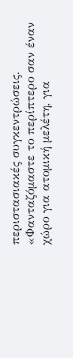περιστασιακές συγκεντρώσεις.
«Φανταζόμαστε το περίπτερο σαν έναν χώρο για ατομική μελέτη, για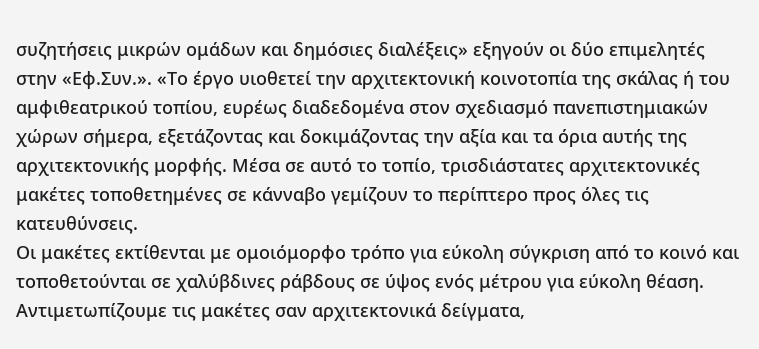συζητήσεις μικρών ομάδων και δημόσιες διαλέξεις» εξηγούν οι δύο επιμελητές στην «Εφ.Συν.». «Το έργο υιοθετεί την αρχιτεκτονική κοινοτοπία της σκάλας ή του αμφιθεατρικού τοπίου, ευρέως διαδεδομένα στον σχεδιασμό πανεπιστημιακών χώρων σήμερα, εξετάζοντας και δοκιμάζοντας την αξία και τα όρια αυτής της αρχιτεκτονικής μορφής. Μέσα σε αυτό το τοπίο, τρισδιάστατες αρχιτεκτονικές μακέτες τοποθετημένες σε κάνναβο γεμίζουν το περίπτερο προς όλες τις κατευθύνσεις.
Οι μακέτες εκτίθενται με ομοιόμορφο τρόπο για εύκολη σύγκριση από το κοινό και τοποθετούνται σε χαλύβδινες ράβδους σε ύψος ενός μέτρου για εύκολη θέαση. Αντιμετωπίζουμε τις μακέτες σαν αρχιτεκτονικά δείγματα,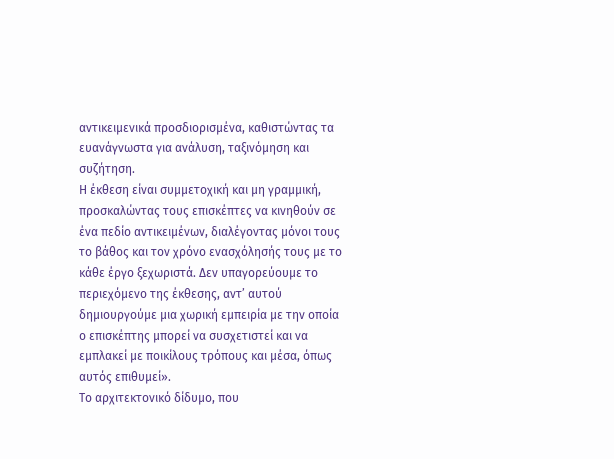αντικειμενικά προσδιορισμένα, καθιστώντας τα ευανάγνωστα για ανάλυση, ταξινόμηση και συζήτηση.
Η έκθεση είναι συμμετοχική και μη γραμμική, προσκαλώντας τους επισκέπτες να κινηθούν σε ένα πεδίο αντικειμένων, διαλέγοντας μόνοι τους το βάθος και τον χρόνο ενασχόλησής τους με το κάθε έργο ξεχωριστά. Δεν υπαγορεύουμε το περιεχόμενο της έκθεσης, αντ’ αυτού δημιουργούμε μια χωρική εμπειρία με την οποία ο επισκέπτης μπορεί να συσχετιστεί και να εμπλακεί με ποικίλους τρόπους και μέσα, όπως αυτός επιθυμεί».
Το αρχιτεκτονικό δίδυμο, που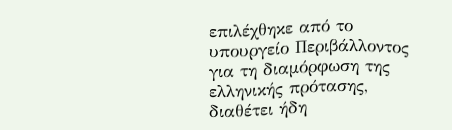επιλέχθηκε από το υπουργείο Περιβάλλοντος για τη διαμόρφωση της ελληνικής πρότασης, διαθέτει ήδη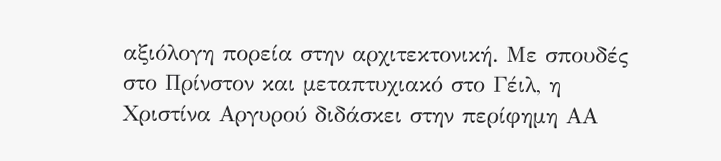αξιόλογη πορεία στην αρχιτεκτονική. Με σπουδές στο Πρίνστον και μεταπτυχιακό στο Γέιλ, η Χριστίνα Αργυρού διδάσκει στην περίφημη ΑΑ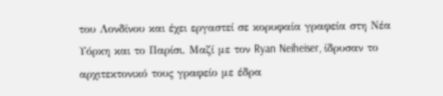του Λονδίνου και έχει εργαστεί σε κορυφαία γραφεία στη Νέα Υόρκη και το Παρίσι. Μαζί με τον Ryan Neiheiser, ίδρυσαν το αρχιτεκτονικό τους γραφείο με έδρα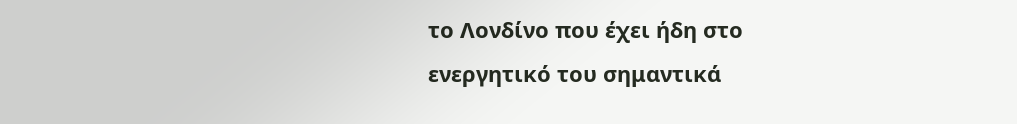το Λονδίνο που έχει ήδη στο ενεργητικό του σημαντικά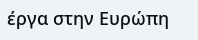έργα στην Ευρώπη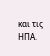και τις ΗΠΑ.